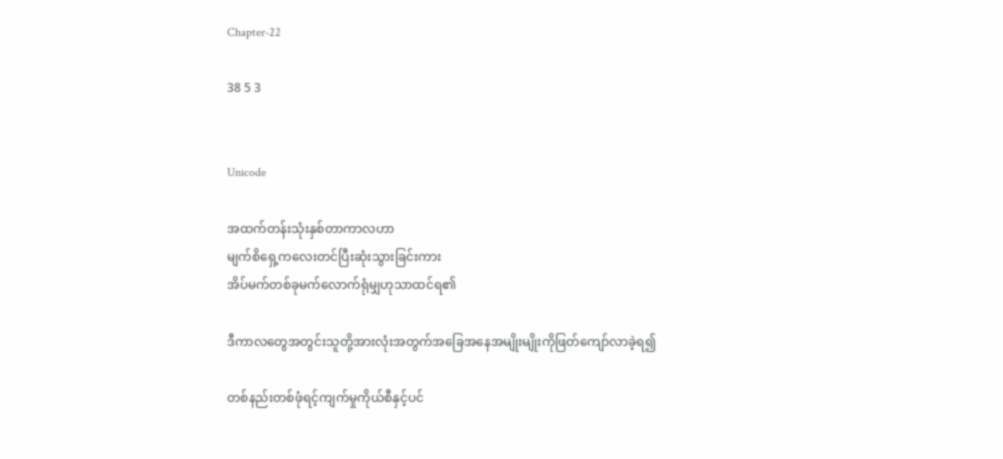Chapter-22

38 5 3


Unicode

အထက်တန်းသုံးနှစ်တာကာလဟာ
မျက်စိရှေ့ကလေးတင်ပြီးဆုံးသွားခြင်းကား
အိပ်မက်တစ်ခုမက်လောက်ရုံမျှဟုသာထင်ရ၏

ဒီကာလတွေအတွင်းသူတို့အားလုံးအတွက်အခြေအနေအမျိုးမျိုးကိုဖြတ်ကျော်လာခဲ့ရ၍

တစ်နည်းတစ်ဖုံရင့်ကျက်မှုကိုယ်စီနှင့်ပင်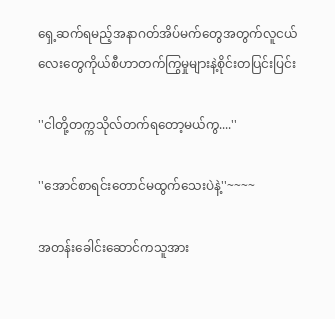ရှေ့ဆက်ရမည့်အနာဂတ်အိပ်မက်တွေအတွက်လူငယ်လေးတွေကိုယ်စီဟာတက်ကြွမှုများနဲ့စိုင်းတပြင်းပြင်း

''ငါတို့တက္ကသိုလ်တက်ရတော့မယ်ကွ....''

''အောင်စာရင်းတောင်မထွက်သေးပဲနဲ့''~~~~

အတန်းခေါင်းဆောင်ကသူအား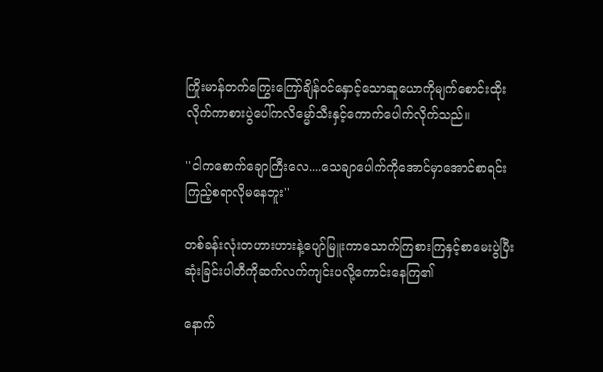ကြိုးမာန်တက်ကြွေးကြော်ချိန်ဝင်နှောင့်သောဆူယောကိုမျက်စောင်းထိုးလိုက်ကာစားပွဲပေါ်ကလိမ္မော်သီးနှင့်ကောက်ပေါက်လိုက်သည်။

''ငါကစောက်ချောကြီးလေ....သေချာပေါက်ကိုအောင်မှာအောင်စာရင်းကြည့်စရာလိုမနေဘူး''

တစ်ခန်းလုံးတဟားဟားနဲ့ပျော်မြူးကာသောက်ကြစားကြနှင့်စာမေးပွဲပြီးဆုံးခြင်းပါတီကိုဆက်လက်ကျင်းပလို့ကောင်းနေကြ၏

နောက်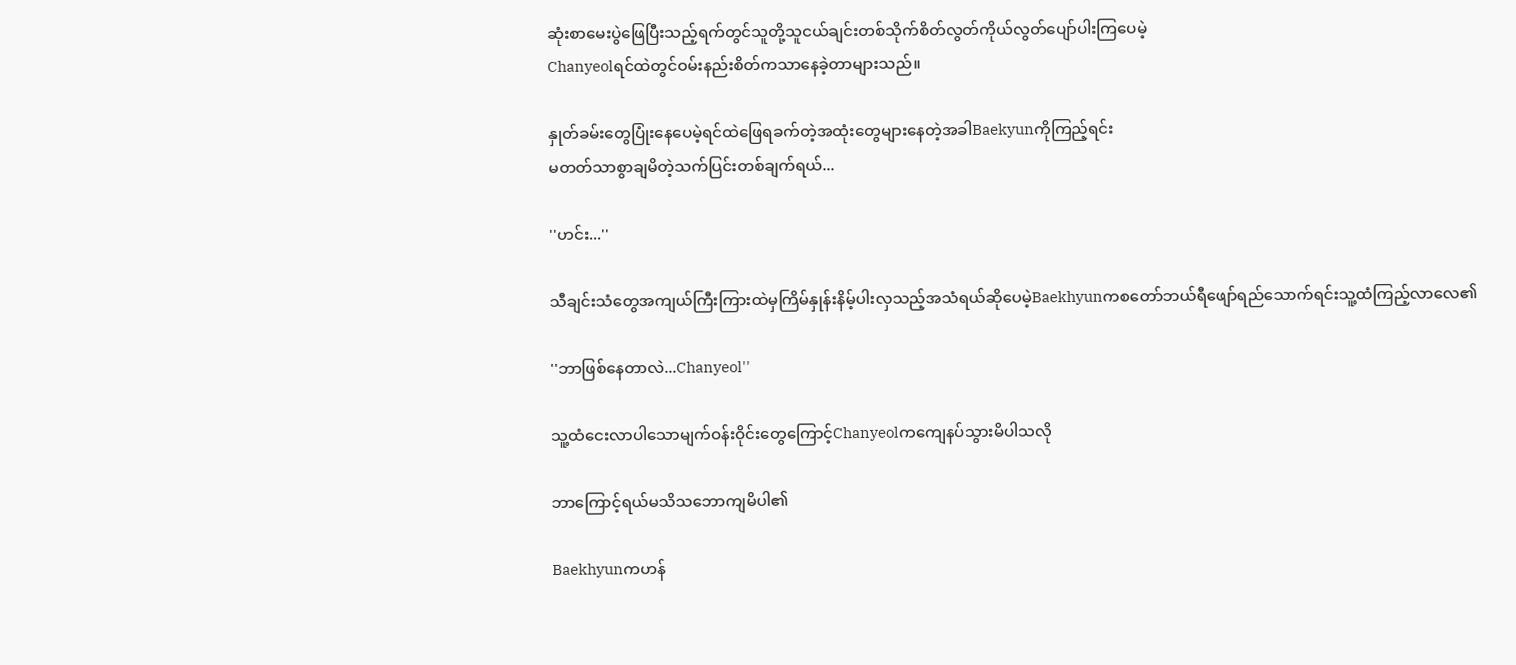ဆုံးစာမေးပွဲဖြေပြီးသည့်ရက်တွင်သူတို့သူငယ်ချင်းတစ်သိုက်စိတ်လွတ်ကိုယ်လွတ်ပျော်ပါးကြပေမဲ့
Chanyeolရင်ထဲတွင်ဝမ်းနည်းစိတ်ကသာနေခဲ့တာများသည်။

နှုတ်ခမ်းတွေပြုံးနေပေမဲ့ရင်ထဲဖြေရခက်တဲ့အထုံးတွေများနေတဲ့အခါBaekyunကိုကြည့်ရင်း
မတတ်သာစွာချမိတဲ့သက်ပြင်းတစ်ချက်ရယ်...

''ဟင်း...''

သီချင်းသံတွေအကျယ်ကြီးကြားထဲမှကြိမ်နှုန်းနိမ့်ပါးလှသည့်အသံရယ်ဆိုပေမဲ့Baekhyunကစတော်ဘယ်ရီဖျော်ရည်သောက်ရင်းသူ့ထံကြည့်လာလေ၏

''ဘာဖြစ်နေတာလဲ...Chanyeol''

သူ့ထံငေးလာပါသောမျက်ဝန်းဝိုင်းတွေကြောင့်Chanyeolကကျေနပ်သွားမိပါသလို

ဘာကြောင့်ရယ်မသိသဘောကျမိပါ၏

Baekhyunကဟန်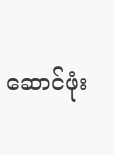ဆောင်ဖုံး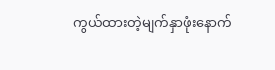ကွယ်ထားတဲ့မျက်နှာဖုံးနောက်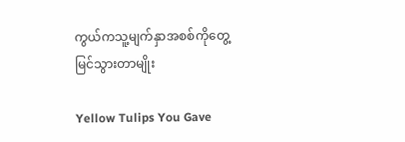ကွယ်ကသူ့မျက်နှာအစစ်ကိုတွေ့မြင်သွားတာမျိုး

Yellow Tulips You Gave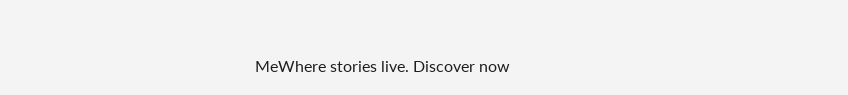MeWhere stories live. Discover now